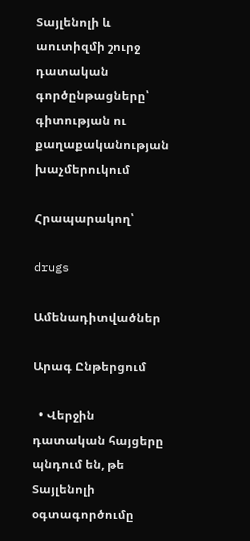Տայլենոլի և աուտիզմի շուրջ դատական գործընթացները՝ գիտության ու քաղաքականության խաչմերուկում

Հրապարակող՝

drugs

Ամենադիտվածներ

Արագ Ընթերցում

  • Վերջին դատական հայցերը պնդում են, թե Տայլենոլի օգտագործումը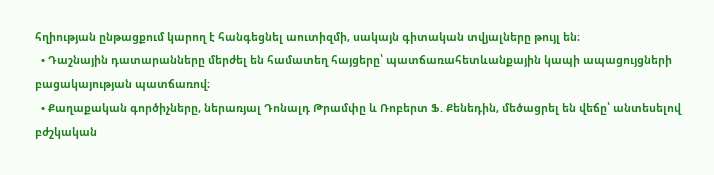հղիության ընթացքում կարող է հանգեցնել աուտիզմի, սակայն գիտական տվյալները թույլ են։
  • Դաշնային դատարանները մերժել են համատեղ հայցերը՝ պատճառահետևանքային կապի ապացույցների բացակայության պատճառով։
  • Քաղաքական գործիչները, ներառյալ Դոնալդ Թրամփը և Ռոբերտ Ֆ. Քենեդին, մեծացրել են վեճը՝ անտեսելով բժշկական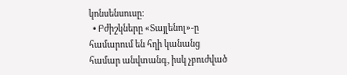կոնսենսուսը։
  • Բժիշկները «Տայլենոլ»-ը համարում են հղի կանանց համար անվտանգ, իսկ չբուժված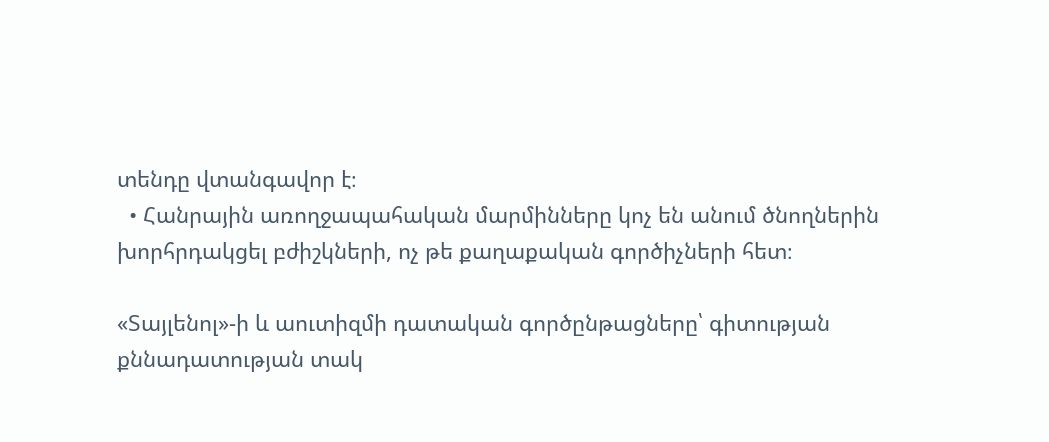տենդը վտանգավոր է։
  • Հանրային առողջապահական մարմինները կոչ են անում ծնողներին խորհրդակցել բժիշկների, ոչ թե քաղաքական գործիչների հետ։

«Տայլենոլ»-ի և աուտիզմի դատական գործընթացները՝ գիտության քննադատության տակ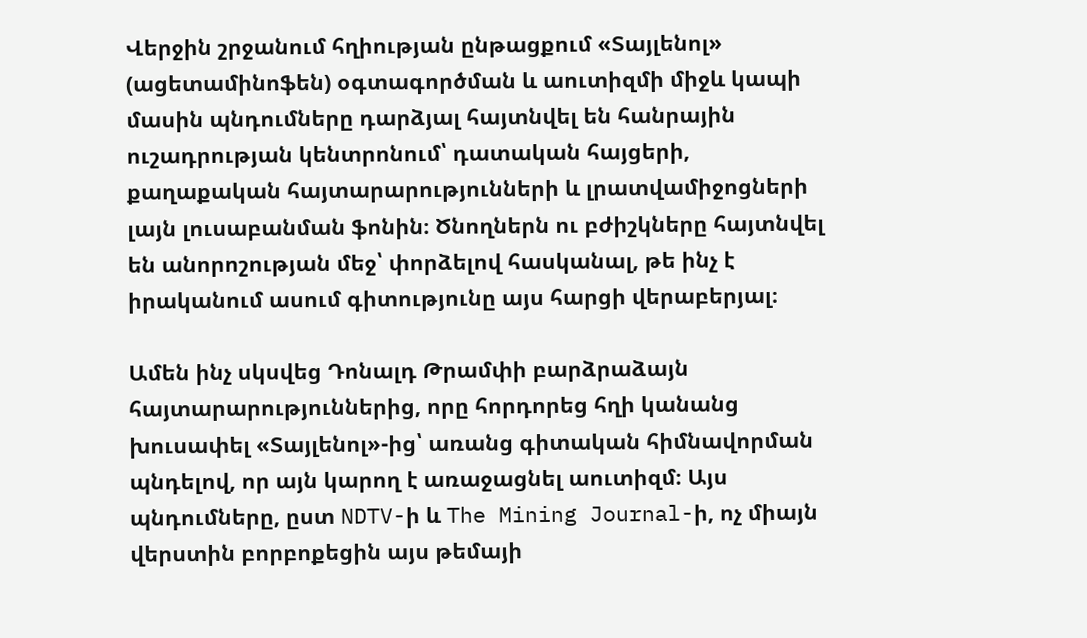Վերջին շրջանում հղիության ընթացքում «Տայլենոլ» (ացետամինոֆեն) օգտագործման և աուտիզմի միջև կապի մասին պնդումները դարձյալ հայտնվել են հանրային ուշադրության կենտրոնում՝ դատական հայցերի, քաղաքական հայտարարությունների և լրատվամիջոցների լայն լուսաբանման ֆոնին։ Ծնողներն ու բժիշկները հայտնվել են անորոշության մեջ՝ փորձելով հասկանալ, թե ինչ է իրականում ասում գիտությունը այս հարցի վերաբերյալ։

Ամեն ինչ սկսվեց Դոնալդ Թրամփի բարձրաձայն հայտարարություններից, որը հորդորեց հղի կանանց խուսափել «Տայլենոլ»-ից՝ առանց գիտական հիմնավորման պնդելով, որ այն կարող է առաջացնել աուտիզմ։ Այս պնդումները, ըստ NDTV-ի և The Mining Journal-ի, ոչ միայն վերստին բորբոքեցին այս թեմայի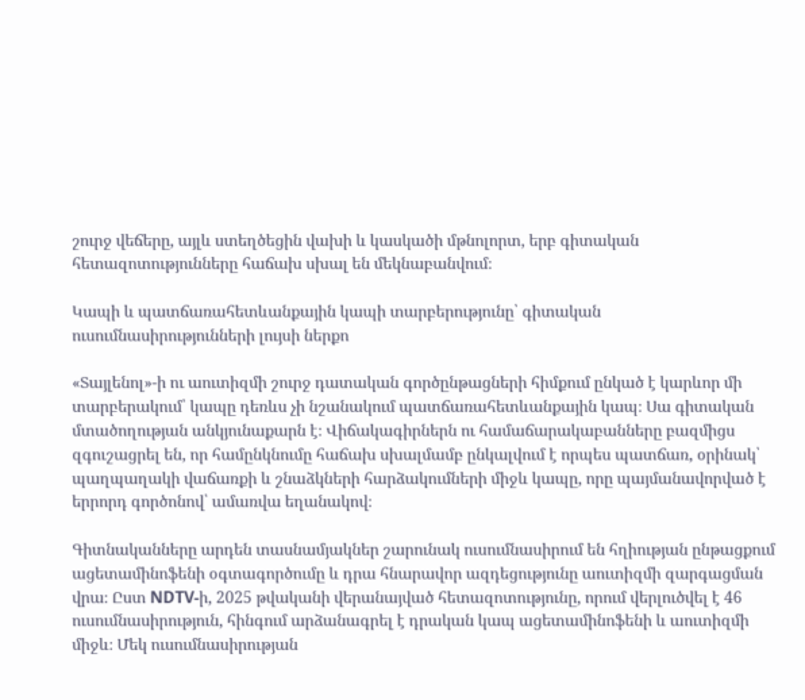շուրջ վեճերը, այլև ստեղծեցին վախի և կասկածի մթնոլորտ, երբ գիտական հետազոտությունները հաճախ սխալ են մեկնաբանվում։

Կապի և պատճառահետևանքային կապի տարբերությունը՝ գիտական ուսումնասիրությունների լույսի ներքո

«Տայլենոլ»-ի ու աուտիզմի շուրջ դատական գործընթացների հիմքում ընկած է կարևոր մի տարբերակում՝ կապը դեռևս չի նշանակում պատճառահետևանքային կապ։ Սա գիտական մտածողության անկյունաքարն է։ Վիճակագիրներն ու համաճարակաբանները բազմիցս զգուշացրել են, որ համընկնումը հաճախ սխալմամբ ընկալվում է որպես պատճառ, օրինակ՝ պաղպաղակի վաճառքի և շնաձկների հարձակումների միջև կապը, որը պայմանավորված է երրորդ գործոնով՝ ամառվա եղանակով։

Գիտնականները արդեն տասնամյակներ շարունակ ուսումնասիրում են հղիության ընթացքում ացետամինոֆենի օգտագործումը և դրա հնարավոր ազդեցությունը աուտիզմի զարգացման վրա։ Ըստ NDTV-ի, 2025 թվականի վերանայված հետազոտությունը, որում վերլուծվել է 46 ուսումնասիրություն, հինգում արձանագրել է դրական կապ ացետամինոֆենի և աուտիզմի միջև։ Մեկ ուսումնասիրության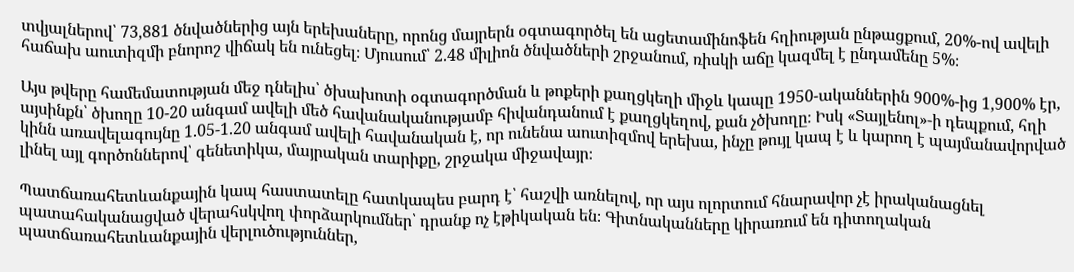տվյալներով՝ 73,881 ծնվածներից այն երեխաները, որոնց մայրերն օգտագործել են ացետամինոֆեն հղիության ընթացքում, 20%-ով ավելի հաճախ աուտիզմի բնորոշ վիճակ են ունեցել։ Մյուսում՝ 2.48 միլիոն ծնվածների շրջանում, ռիսկի աճը կազմել է ընդամենը 5%։

Այս թվերը համեմատության մեջ դնելիս՝ ծխախոտի օգտագործման և թոքերի քաղցկեղի միջև կապը 1950-ականներին 900%-ից 1,900% էր, այսինքն՝ ծխողը 10-20 անգամ ավելի մեծ հավանականությամբ հիվանդանում է քաղցկեղով, քան չծխողը։ Իսկ «Տայլենոլ»-ի դեպքում, հղի կինն առավելագույնը 1.05-1.20 անգամ ավելի հավանական է, որ ունենա աուտիզմով երեխա, ինչը թույլ կապ է և կարող է պայմանավորված լինել այլ գործոններով՝ գենետիկա, մայրական տարիքը, շրջակա միջավայր։

Պատճառահետևանքային կապ հաստատելը հատկապես բարդ է՝ հաշվի առնելով, որ այս ոլորտում հնարավոր չէ իրականացնել պատահականացված վերահսկվող փորձարկումներ՝ դրանք ոչ էթիկական են։ Գիտնականները կիրառում են դիտողական պատճառահետևանքային վերլուծություններ,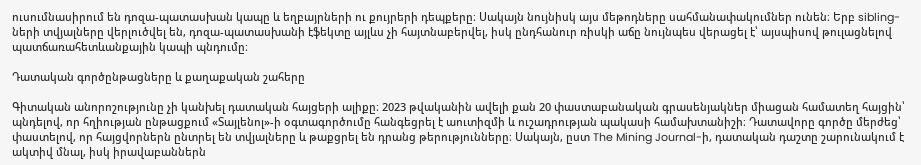ուսումնասիրում են դոզա-պատասխան կապը և եղբայրների ու քույրերի դեպքերը։ Սակայն նույնիսկ այս մեթոդները սահմանափակումներ ունեն։ Երբ sibling-ների տվյալները վերլուծվել են, դոզա-պատասխանի էֆեկտը այլևս չի հայտնաբերվել, իսկ ընդհանուր ռիսկի աճը նույնպես վերացել է՝ այսպիսով թուլացնելով պատճառահետևանքային կապի պնդումը։

Դատական գործընթացները և քաղաքական շահերը

Գիտական անորոշությունը չի կանխել դատական հայցերի ալիքը։ 2023 թվականին ավելի քան 20 փաստաբանական գրասենյակներ միացան համատեղ հայցին՝ պնդելով, որ հղիության ընթացքում «Տայլենոլ»-ի օգտագործումը հանգեցրել է աուտիզմի և ուշադրության պակասի համախտանիշի։ Դատավորը գործը մերժեց՝ փաստելով, որ հայցվորներն ընտրել են տվյալները և թաքցրել են դրանց թերությունները։ Սակայն, ըստ The Mining Journal-ի, դատական դաշտը շարունակում է ակտիվ մնալ, իսկ իրավաբաններն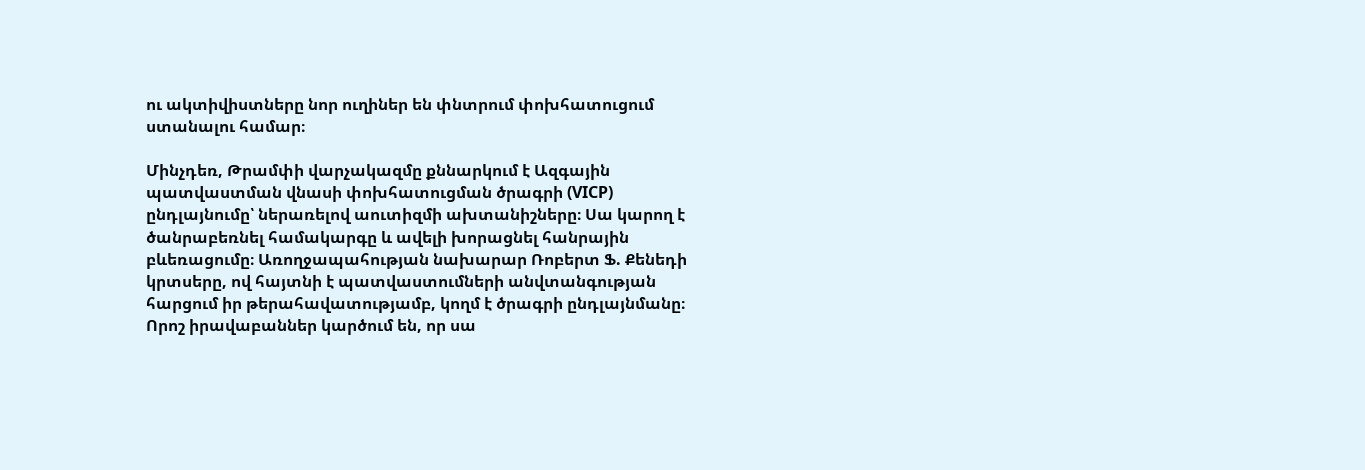ու ակտիվիստները նոր ուղիներ են փնտրում փոխհատուցում ստանալու համար։

Մինչդեռ, Թրամփի վարչակազմը քննարկում է Ազգային պատվաստման վնասի փոխհատուցման ծրագրի (VICP) ընդլայնումը՝ ներառելով աուտիզմի ախտանիշները։ Սա կարող է ծանրաբեռնել համակարգը և ավելի խորացնել հանրային բևեռացումը։ Առողջապահության նախարար Ռոբերտ Ֆ. Քենեդի կրտսերը, ով հայտնի է պատվաստումների անվտանգության հարցում իր թերահավատությամբ, կողմ է ծրագրի ընդլայնմանը։ Որոշ իրավաբաններ կարծում են, որ սա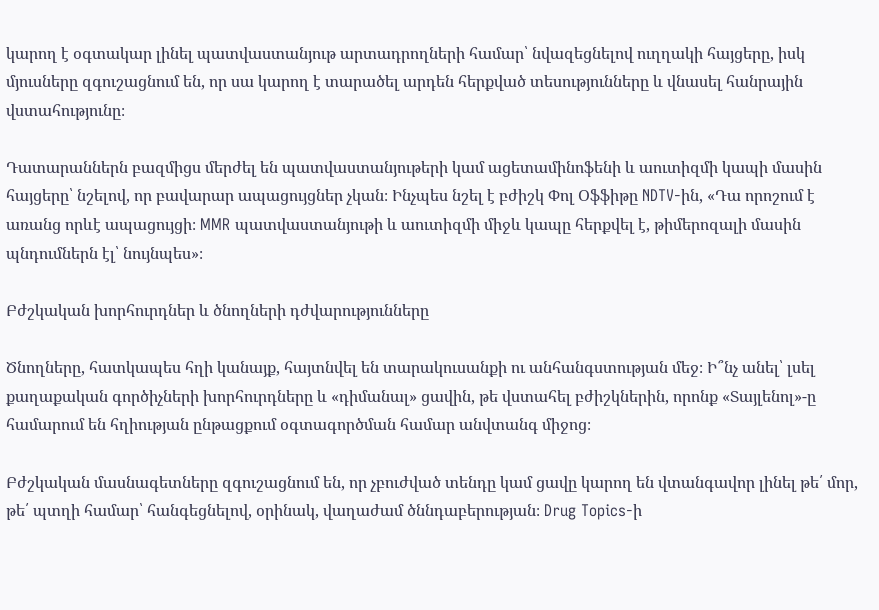կարող է օգտակար լինել պատվաստանյութ արտադրողների համար՝ նվազեցնելով ուղղակի հայցերը, իսկ մյուսները զգուշացնում են, որ սա կարող է տարածել արդեն հերքված տեսությունները և վնասել հանրային վստահությունը։

Դատարաններն բազմիցս մերժել են պատվաստանյութերի կամ ացետամինոֆենի և աուտիզմի կապի մասին հայցերը՝ նշելով, որ բավարար ապացույցներ չկան։ Ինչպես նշել է բժիշկ Փոլ Օֆֆիթը NDTV-ին, «Դա որոշում է առանց որևէ ապացույցի։ MMR պատվաստանյութի և աուտիզմի միջև կապը հերքվել է, թիմերոզալի մասին պնդումներն էլ՝ նույնպես»։

Բժշկական խորհուրդներ և ծնողների դժվարությունները

Ծնողները, հատկապես հղի կանայք, հայտնվել են տարակուսանքի ու անհանգստության մեջ։ Ի՞նչ անել՝ լսել քաղաքական գործիչների խորհուրդները և «դիմանալ» ցավին, թե վստահել բժիշկներին, որոնք «Տայլենոլ»-ը համարում են հղիության ընթացքում օգտագործման համար անվտանգ միջոց։

Բժշկական մասնագետները զգուշացնում են, որ չբուժված տենդը կամ ցավը կարող են վտանգավոր լինել թե՛ մոր, թե՛ պտղի համար՝ հանգեցնելով, օրինակ, վաղաժամ ծննդաբերության։ Drug Topics-ի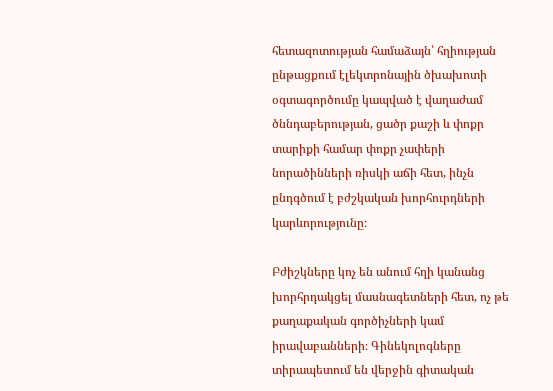հետազոտության համաձայն՝ հղիության ընթացքում էլեկտրոնային ծխախոտի օգտագործումը կապված է վաղաժամ ծննդաբերության, ցածր քաշի և փոքր տարիքի համար փոքր չափերի նորածինների ռիսկի աճի հետ, ինչն ընդգծում է բժշկական խորհուրդների կարևորությունը։

Բժիշկները կոչ են անում հղի կանանց խորհրդակցել մասնագետների հետ, ոչ թե քաղաքական գործիչների կամ իրավաբանների։ Գինեկոլոգները տիրապետում են վերջին գիտական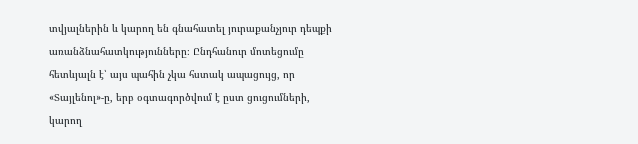տվյալներին և կարող են գնահատել յուրաքանչյուր դեպքի առանձնահատկությունները։ Ընդհանուր մոտեցումը հետևյալն է՝ այս պահին չկա հստակ ապացույց, որ «Տայլենոլ»-ը, երբ օգտագործվում է ըստ ցուցումների, կարող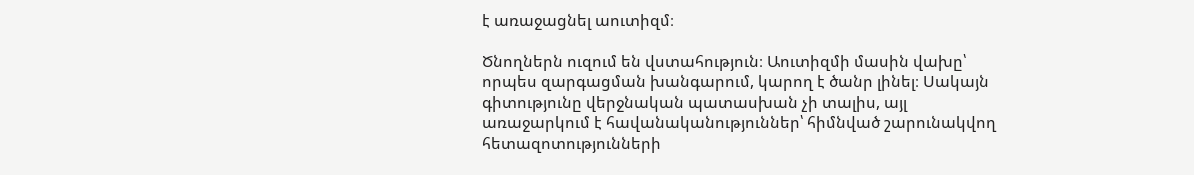է առաջացնել աուտիզմ։

Ծնողներն ուզում են վստահություն։ Աուտիզմի մասին վախը՝ որպես զարգացման խանգարում, կարող է ծանր լինել։ Սակայն գիտությունը վերջնական պատասխան չի տալիս, այլ առաջարկում է հավանականություններ՝ հիմնված շարունակվող հետազոտությունների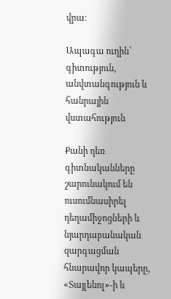վրա։

Ապագա ուղին՝ գիտություն, անվտանգություն և հանրային վստահություն

Քանի դեռ գիտնականները շարունակում են ուսումնասիրել դեղամիջոցների և նյարդաբանական զարգացման հնարավոր կապերը, «Տայլենոլ»-ի և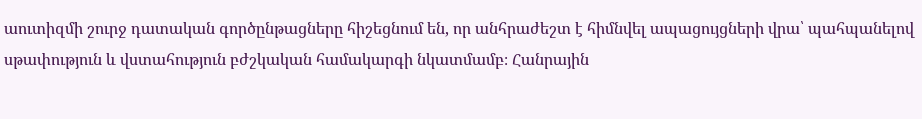աուտիզմի շուրջ դատական գործընթացները հիշեցնում են, որ անհրաժեշտ է հիմնվել ապացույցների վրա՝ պահպանելով սթափություն և վստահություն բժշկական համակարգի նկատմամբ։ Հանրային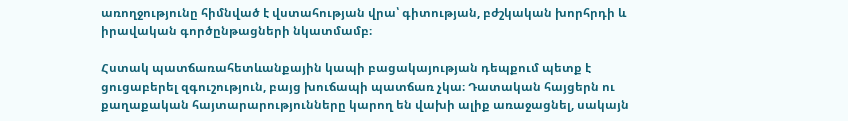առողջությունը հիմնված է վստահության վրա՝ գիտության, բժշկական խորհրդի և իրավական գործընթացների նկատմամբ։

Հստակ պատճառահետևանքային կապի բացակայության դեպքում պետք է ցուցաբերել զգուշություն, բայց խուճապի պատճառ չկա։ Դատական հայցերն ու քաղաքական հայտարարությունները կարող են վախի ալիք առաջացնել, սակայն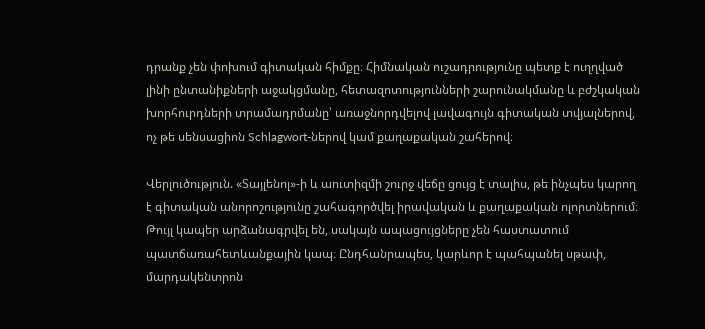դրանք չեն փոխում գիտական հիմքը։ Հիմնական ուշադրությունը պետք է ուղղված լինի ընտանիքների աջակցմանը, հետազոտությունների շարունակմանը և բժշկական խորհուրդների տրամադրմանը՝ առաջնորդվելով լավագույն գիտական տվյալներով, ոչ թե սենսացիոն Schlagwort-ներով կամ քաղաքական շահերով։

Վերլուծություն. «Տայլենոլ»-ի և աուտիզմի շուրջ վեճը ցույց է տալիս, թե ինչպես կարող է գիտական անորոշությունը շահագործվել իրավական և քաղաքական ոլորտներում։ Թույլ կապեր արձանագրվել են, սակայն ապացույցները չեն հաստատում պատճառահետևանքային կապ։ Ընդհանրապես, կարևոր է պահպանել սթափ, մարդակենտրոն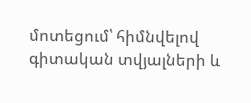մոտեցում՝ հիմնվելով գիտական տվյալների և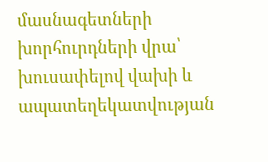մասնագետների խորհուրդների վրա՝ խուսափելով վախի և ապատեղեկատվության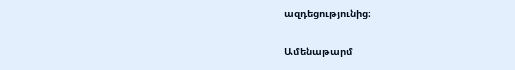ազդեցությունից։

Ամենաթարմ